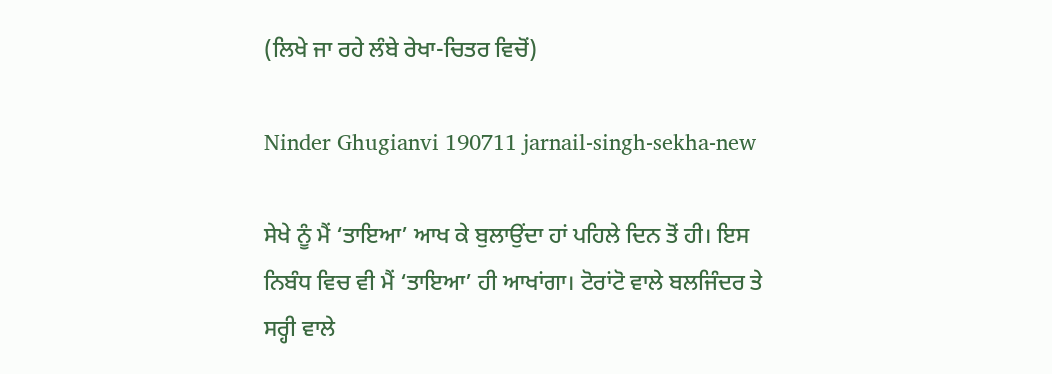(ਲਿਖੇ ਜਾ ਰਹੇ ਲੰਬੇ ਰੇਖਾ-ਚਿਤਰ ਵਿਚੋਂ)

Ninder Ghugianvi 190711 jarnail-singh-sekha-new

ਸੇਖੇ ਨੂੰ ਮੈਂ ‘ਤਾਇਆ’ ਆਖ ਕੇ ਬੁਲਾਉਂਦਾ ਹਾਂ ਪਹਿਲੇ ਦਿਨ ਤੋਂ ਹੀ। ਇਸ ਨਿਬੰਧ ਵਿਚ ਵੀ ਮੈਂ ‘ਤਾਇਆ’ ਹੀ ਆਖਾਂਗਾ। ਟੋਰਾਂਟੋ ਵਾਲੇ ਬਲਜਿੰਦਰ ਤੇ ਸਰ੍ਹੀ ਵਾਲੇ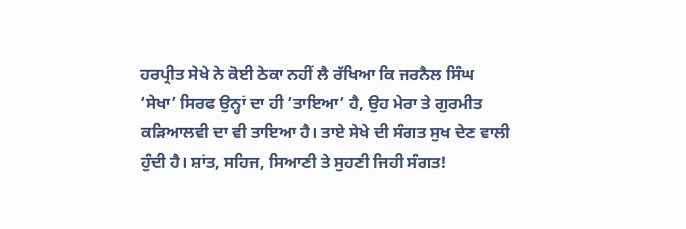ਹਰਪ੍ਰੀਤ ਸੇਖੇ ਨੇ ਕੋਈ ਠੇਕਾ ਨਹੀਂ ਲੈ ਰੱਖਿਆ ਕਿ ਜਰਨੈਲ ਸਿੰਘ ‘ਸੇਖਾ’ ਸਿਰਫ ਉਨ੍ਹਾਂ ਦਾ ਹੀ ‘ਤਾਇਆ’ ਹੈ, ਉਹ ਮੇਰਾ ਤੇ ਗੁਰਮੀਤ ਕੜਿਆਲਵੀ ਦਾ ਵੀ ਤਾਇਆ ਹੈ। ਤਾਏ ਸੇਖੇ ਦੀ ਸੰਗਤ ਸੁਖ ਦੇਣ ਵਾਲੀ ਹੁੰਦੀ ਹੈ। ਸ਼ਾਂਤ, ਸਹਿਜ, ਸਿਆਣੀ ਤੇ ਸੁਹਣੀ ਜਿਹੀ ਸੰਗਤ!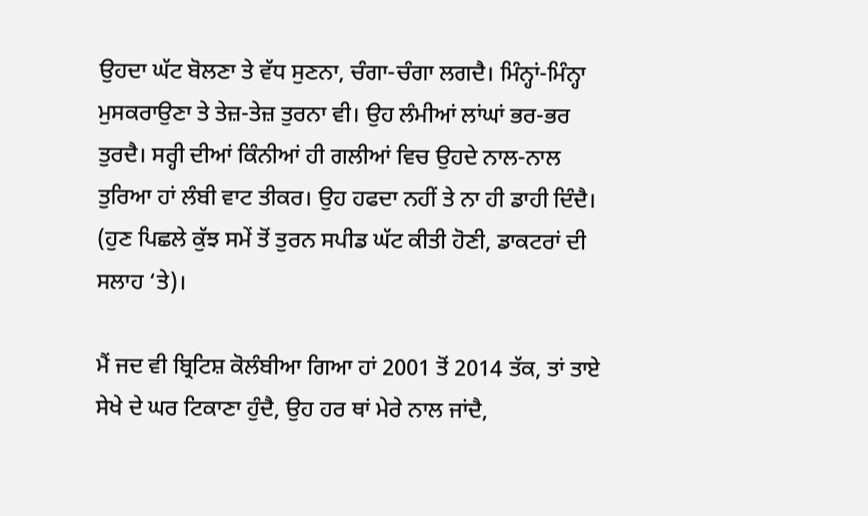ਉਹਦਾ ਘੱਟ ਬੋਲਣਾ ਤੇ ਵੱਧ ਸੁਣਨਾ, ਚੰਗਾ-ਚੰਗਾ ਲਗਦੈ। ਮਿੰਨ੍ਹਾਂ-ਮਿੰਨ੍ਹਾ ਮੁਸਕਰਾਉਣਾ ਤੇ ਤੇਜ਼-ਤੇਜ਼ ਤੁਰਨਾ ਵੀ। ਉਹ ਲੰਮੀਆਂ ਲਾਂਘਾਂ ਭਰ-ਭਰ ਤੁਰਦੈ। ਸਰ੍ਹੀ ਦੀਆਂ ਕਿੰਨੀਆਂ ਹੀ ਗਲੀਆਂ ਵਿਚ ਉਹਦੇ ਨਾਲ-ਨਾਲ ਤੁਰਿਆ ਹਾਂ ਲੰਬੀ ਵਾਟ ਤੀਕਰ। ਉਹ ਹਫਦਾ ਨਹੀਂ ਤੇ ਨਾ ਹੀ ਡਾਹੀ ਦਿੰਦੈ। (ਹੁਣ ਪਿਛਲੇ ਕੁੱਝ ਸਮੇਂ ਤੋਂ ਤੁਰਨ ਸਪੀਡ ਘੱਟ ਕੀਤੀ ਹੋਣੀ, ਡਾਕਟਰਾਂ ਦੀ ਸਲਾਹ ‘ਤੇ)।

ਮੈਂ ਜਦ ਵੀ ਬ੍ਰਿਟਿਸ਼ ਕੋਲੰਬੀਆ ਗਿਆ ਹਾਂ 2001 ਤੋਂ 2014 ਤੱਕ, ਤਾਂ ਤਾਏ ਸੇਖੇ ਦੇ ਘਰ ਟਿਕਾਣਾ ਹੁੰਦੈ, ਉਹ ਹਰ ਥਾਂ ਮੇਰੇ ਨਾਲ ਜਾਂਦੈ,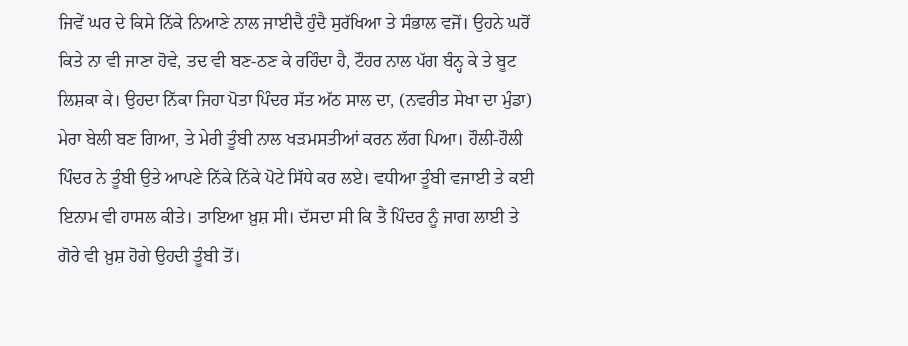ਜਿਵੇਂ ਘਰ ਦੇ ਕਿਸੇ ਨਿੱਕੇ ਨਿਆਣੇ ਨਾਲ ਜਾਈਦੈ ਹੁੰਦੈ ਸੁਰੱਖਿਆ ਤੇ ਸੰਭਾਲ ਵਜੋਂ। ਉਹਨੇ ਘਰੋਂ ਕਿਤੇ ਨਾ ਵੀ ਜਾਣਾ ਹੋਵੇ, ਤਦ ਵੀ ਬਣ-ਠਣ ਕੇ ਰਹਿੰਦਾ ਹੈ, ਟੌਹਰ ਨਾਲ ਪੱਗ ਬੰਨ੍ਹ ਕੇ ਤੇ ਬੂਟ ਲਿਸ਼ਕਾ ਕੇ। ਉਹਦਾ ਨਿੱਕਾ ਜਿਹਾ ਪੋਤਾ ਪਿੰਦਰ ਸੱਤ ਅੱਠ ਸਾਲ ਦਾ, (ਨਵਰੀਤ ਸੇਖਾ ਦਾ ਮੁੰਡਾ) ਮੇਰਾ ਬੇਲੀ ਬਣ ਗਿਆ, ਤੇ ਮੇਰੀ ਤੂੰਬੀ ਨਾਲ ਖੜਮਸਤੀਆਂ ਕਰਨ ਲੱਗ ਪਿਆ। ਹੌਲੀ-ਹੌਲੀ ਪਿੰਦਰ ਨੇ ਤੂੰਬੀ ਉਤੇ ਆਪਣੇ ਨਿੱਕੇ ਨਿੱਕੇ ਪੋਟੇ ਸਿੱਧੇ ਕਰ ਲਏ। ਵਧੀਆ ਤੂੰਬੀ ਵਜਾਈ ਤੇ ਕਈ ਇਨਾਮ ਵੀ ਹਾਸਲ ਕੀਤੇ। ਤਾਇਆ ਖ਼ੁਸ਼ ਸੀ। ਦੱਸਦਾ ਸੀ ਕਿ ਤੈਂ ਪਿੰਦਰ ਨੂੰ ਜਾਗ ਲਾਈ ਤੇ ਗੋਰੇ ਵੀ ਖ਼ੁਸ਼ ਹੋਗੇ ਉਹਦੀ ਤੂੰਬੀ ਤੋਂ।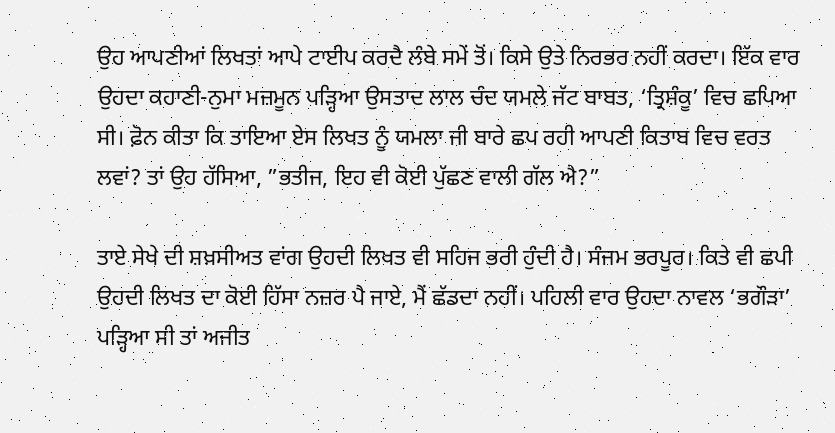ਉਹ ਆਪਣੀਆਂ ਲਿਖਤਾਂ ਆਪੇ ਟਾਈਪ ਕਰਦੈ ਲੰਬੇ ਸਮੇਂ ਤੋਂ। ਕਿਸੇ ਉਤੇ ਨਿਰਭਰ ਨਹੀਂ ਕਰਦਾ। ਇੱਕ ਵਾਰ ਉਹਦਾ ਕਹਾਣੀ-ਨੁਮਾ ਮਜ਼ਮੂਨ ਪੜ੍ਹਿਆ ਉਸਤਾਦ ਲਾਲ ਚੰਦ ਯਮਲੇ ਜੱਟ ਬਾਬਤ, ‘ਤ੍ਰਿਸ਼ੰਕੂ’ ਵਿਚ ਛਪਿਆ ਸੀ। ਫ਼ੋਨ ਕੀਤਾ ਕਿ ਤਾਇਆ ਏਸ ਲਿਖਤ ਨੂੰ ਯਮਲਾ ਜੀ ਬਾਰੇ ਛਪ ਰਹੀ ਆਪਣੀ ਕਿਤਾਬ ਵਿਚ ਵਰਤ ਲਵਾਂ? ਤਾਂ ਉਹ ਹੱਸਿਆ, ”ਭਤੀਜ, ਇਹ ਵੀ ਕੋਈ ਪੁੱਛਣ ਵਾਲੀ ਗੱਲ ਐ?”

ਤਾਏ ਸੇਖੇ ਦੀ ਸ਼ਖ਼ਸੀਅਤ ਵਾਂਗ ਉਹਦੀ ਲਿਖਤ ਵੀ ਸਹਿਜ ਭਰੀ ਹੁੰਦੀ ਹੈ। ਸੰਜਮ ਭਰਪੂਰ। ਕਿਤੇ ਵੀ ਛਪੀ ਉਹਦੀ ਲਿਖਤ ਦਾ ਕੋਈ ਹਿੱਸਾ ਨਜ਼ਰ ਪੈ ਜਾਏ, ਮੈਂ ਛੱਡਦਾ ਨਹੀਂ। ਪਹਿਲੀ ਵਾਰ ਉਹਦਾ ਨਾਵਲ ‘ਭਗੌੜਾ’ ਪੜ੍ਹਿਆ ਸੀ ਤਾਂ ਅਜੀਤ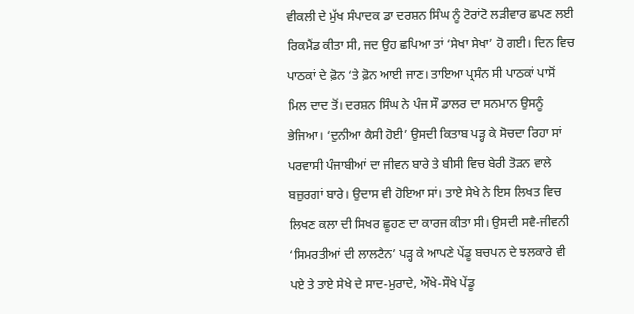ਵੀਕਲੀ ਦੇ ਮੁੱਖ ਸੰਪਾਦਕ ਡਾ ਦਰਸ਼ਨ ਸਿੰਘ ਨੂੰ ਟੋਰਾਂਟੋ ਲੜੀਵਾਰ ਛਪਣ ਲਈ ਰਿਕਮੈਂਡ ਕੀਤਾ ਸੀ, ਜਦ ਉਹ ਛਪਿਆ ਤਾਂ ‘ਸੇਖਾ ਸੇਖਾ’ ਹੋ ਗਈ। ਦਿਨ ਵਿਚ ਪਾਠਕਾਂ ਦੇ ਫ਼ੋਨ ‘ਤੇ ਫ਼ੋਨ ਆਈ ਜਾਣ। ਤਾਇਆ ਪ੍ਰਸੰਨ ਸੀ ਪਾਠਕਾਂ ਪਾਸੋਂ ਮਿਲ ਦਾਦ ਤੋਂ। ਦਰਸ਼ਨ ਸਿੰਘ ਨੇ ਪੰਜ ਸੌ ਡਾਲਰ ਦਾ ਸਨਮਾਨ ਉਸਨੂੰ ਭੇਜਿਆ। ‘ਦੁਨੀਆ ਕੈਸੀ ਹੋਈ’ ਉਸਦੀ ਕਿਤਾਬ ਪੜ੍ਹ ਕੇ ਸੋਚਦਾ ਰਿਹਾ ਸਾਂ ਪਰਵਾਸੀ ਪੰਜਾਬੀਆਂ ਦਾ ਜੀਵਨ ਬਾਰੇ ਤੇ ਬੀਸੀ ਵਿਚ ਬੇਰੀ ਤੋੜਨ ਵਾਲੇ ਬਜ਼ੁਰਗਾਂ ਬਾਰੇ। ਉਦਾਸ ਵੀ ਹੋਇਆ ਸਾਂ। ਤਾਏ ਸੇਖੇ ਨੇ ਇਸ ਲਿਖਤ ਵਿਚ ਲਿਖਣ ਕਲਾ ਦੀ ਸਿਖਰ ਛੂਹਣ ਦਾ ਕਾਰਜ ਕੀਤਾ ਸੀ। ਉਸਦੀ ਸਵੈ-ਜੀਵਨੀ ‘ਸਿਮਰਤੀਆਂ ਦੀ ਲਾਲਟੈਨ’ ਪੜ੍ਹ ਕੇ ਆਪਣੇ ਪੇਂਡੂ ਬਚਪਨ ਦੇ ਝਲਕਾਰੇ ਵੀ ਪਏ ਤੇ ਤਾਏ ਸੇਖੇ ਦੇ ਸਾਦ-ਮੁਰਾਦੇ, ਔਖੇ-ਸੌਖੇ ਪੇਂਡੂ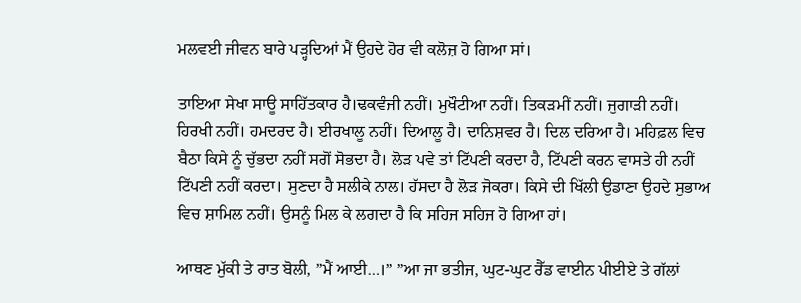ਮਲਵਈ ਜੀਵਨ ਬਾਰੇ ਪੜ੍ਹਦਿਆਂ ਮੈਂ ਉਹਦੇ ਹੋਰ ਵੀ ਕਲੋਜ਼ ਹੋ ਗਿਆ ਸਾਂ।

ਤਾਇਆ ਸੇਖਾ ਸਾਊ ਸਾਹਿੱਤਕਾਰ ਹੈ।ਢਕਵੰਜੀ ਨਹੀਂ। ਮੁਖੌਟੀਆ ਨਹੀਂ। ਤਿਕੜਮੀਂ ਨਹੀਂ। ਜੁਗਾੜੀ ਨਹੀਂ। ਹਿਰਖੀ ਨਹੀਂ। ਹਮਦਰਦ ਹੈ। ਈਰਖਾਲੂ ਨਹੀਂ। ਦਿਆਲੂ ਹੈ। ਦਾਨਿਸ਼ਵਰ ਹੈ। ਦਿਲ ਦਰਿਆ ਹੈ। ਮਹਿਫ਼ਲ ਵਿਚ ਬੈਠਾ ਕਿਸੇ ਨੂੰ ਚੁੱਭਦਾ ਨਹੀਂ ਸਗੋਂ ਸੋਭਦਾ ਹੈ। ਲੋੜ ਪਵੇ ਤਾਂ ਟਿੱਪਣੀ ਕਰਦਾ ਹੈ, ਟਿੱਪਣੀ ਕਰਨ ਵਾਸਤੇ ਹੀ ਨਹੀਂ ਟਿੱਪਣੀ ਨਹੀਂ ਕਰਦਾ। ਸੁਣਦਾ ਹੈ ਸਲੀਕੇ ਨਾਲ। ਹੱਸਦਾ ਹੈ ਲੋੜ ਜੋਕਰਾ। ਕਿਸੇ ਦੀ ਖਿੱਲੀ ਉਡਾਣਾ ਉਹਦੇ ਸੁਭਾਅ ਵਿਚ ਸ਼ਾਮਿਲ ਨਹੀਂ। ਉਸਨੂੰ ਮਿਲ ਕੇ ਲਗਦਾ ਹੈ ਕਿ ਸਹਿਜ ਸਹਿਜ ਹੋ ਗਿਆ ਹਾਂ।

ਆਥਣ ਮੁੱਕੀ ਤੇ ਰਾਤ ਬੋਲੀ, ”ਮੈਂ ਆਈ…।” ”ਆ ਜਾ ਭਤੀਜ, ਘੁਟ-ਘੁਟ ਰੈੱਡ ਵਾਈਨ ਪੀਈਏ ਤੇ ਗੱਲਾਂ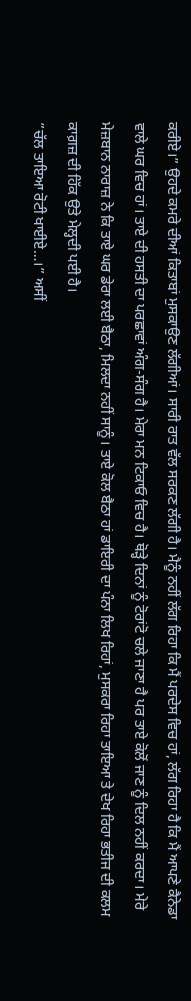ਕਰੀਏ।” ਉਹਦੇ ਕਮਰੇ ਦੀਆਂ ਕਿਤਾਬਾਂ ਮੁਸਕਾਉਣ ਲੱਗੀਆਂ। ਸਾਰੀ ਰਾਤ ਵੱਲ ਸਰਕਣ ਲੱਗੀ ਹੈ। ਮੈਨੂੰ ਨਹੀਂ ਲੱਗ ਰਿਹਾ ਕਿ ਮੈਂ ਪਰਦੇਸ ਵਿਚ ਹਾਂ, ਲੱਗ ਰਿਹਾ ਹੈ ਕਿ ਮੈਂ ਆਪਣੇ ਕੈਨੇਡਾ ਵਾਲੇ ਘਰ ਵਿਚ ਹਾਂ। ਤਾਏ ਦੀ ਹਸਤੀ ਦਾ ਪਰਛਾਵਾਂ ਅੰਗ-ਸੰਗ ਹੈ। ਮੇਰਾ ਮਨ ਟਿਕਾਓ ਵਿਚ ਹੈ। ਥੋੜ੍ਹੇ ਦਿਨਾਂ ਨੂੰ ਟੋਰਾਂਟੋ ਚਲੇ ਜਾਣਾ ਹੈ ਪਰ ਤਾਏ ਕੋਲੋਂ ਜਾਣ ਨੂੰ ਦਿਲ ਨਹੀਂ ਕਰਦਾ। ਮੇਰੇ ਮੇਜ਼ਬਾਨ ਨਾਰਾਜ਼ ਨੇ ਕਿ ਤਾਏ ਘਰ ਡੇਰਾ ਲਈ ਬੈਠਾ, ਮਿਲਦਾ ਨਹੀਂ ਸਾਨੂੰ। ਤਾਏ ਕੋਲ ਬੈਠਾ ਹਾਂ ਡਾਇਰੀ ਦਾ ਪੰਨਾ ਲਿਖ ਰਿਹਾਂ, ਮੁਸਕਰਾ ਰਿਹਾ ਤਾਇਆ ਤੇ ਦੇਖ ਰਿਹਾ ਭਤੀਜ ਦੀ ਕਲਮ ਕਾਗ਼ਜ਼ ਦੀ ਹਿੱਕ ਉਤੇ ਮੇਲ੍ਹਦੀ ਪਈ ਹੈ।
”ਚੱਲ ਤਾਇਆ ਰੋਟੀ ਖਾਈਏ…।” ਅਸੀਂ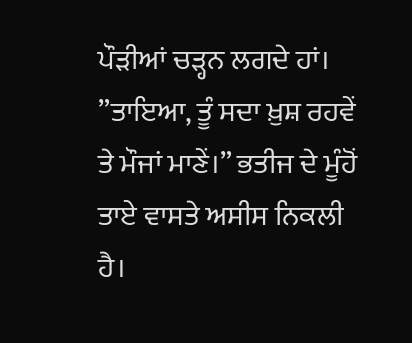ਪੌੜੀਆਂ ਚੜ੍ਹਨ ਲਗਦੇ ਹਾਂ। ”ਤਾਇਆ, ਤੂੰ ਸਦਾ ਖ਼ੁਸ਼ ਰਹਵੇਂ ਤੇ ਮੌਜਾਂ ਮਾਣੇਂ।” ਭਤੀਜ ਦੇ ਮੂੰਹੋਂ ਤਾਏ ਵਾਸਤੇ ਅਸੀਸ ਨਿਕਲੀ ਹੈ।